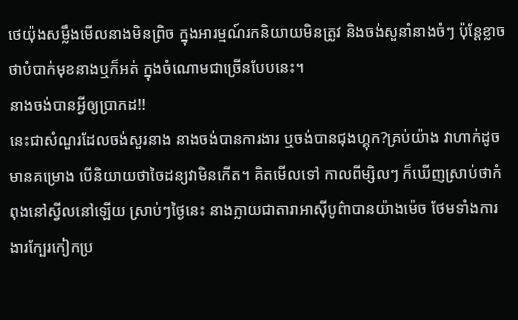ថេយ៉ុងសម្លឹងមើលនាងមិនព្រិច ក្នុងអារម្មណ៍រកនិយាយមិនត្រូវ និងចង់សួនាំនាងចំៗ ប៉ុន្តែខ្លាចថាបំបាក់មុខនាងឬក៏អត់ ក្នុងចំណោមជាច្រើនបែបនេះ។
នាងចង់បានអ្វីឲ្យប្រាកដ!!
នេះជាសំណួរដែលចង់សួរនាង នាងចង់បានការងារ ឬចង់បានជុងហ្គុក?គ្រប់យ៉ាង វាហាក់ដូចមានគម្រោង បើនិយាយថាចៃដន្យវាមិនកើត។ គិតមើលទៅ កាលពីម្សិលៗ ក៏ឃើញស្រាប់ថាកំពុងនៅស្វីលនៅឡើយ ស្រាប់ៗថ្ងៃនេះ នាងក្លាយជាតារាអាស៊ីបូព៌ាបានយ៉ាងម៉េច ថែមទាំងការងារក្បែរកៀកប្រ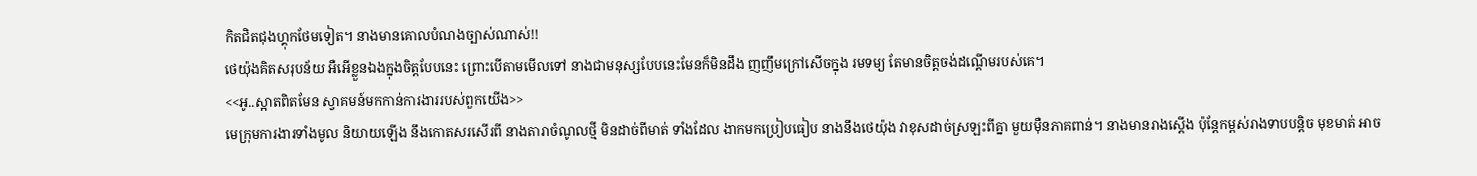កិតជិតជុងហ្គុកថែមទៀត។ នាងមានគោលបំណងច្បាស់ណាស់!!
ថេយ៉ុងគិតសរុបន័យ អឺអើខ្លួនឯងក្នុងចិត្តបែបនេះ ព្រោះបើតាមមើលទៅ នាងជាមនុស្សបែបនេះមែនក៏មិនដឹង ញញឹមក្រៅសើចក្នុង រមទម្យ តែមានចិត្តចង់ដណ្ដើមរបស់គេ។
<<អូ..ស្អាតពិតមែន ស្វាគមន៍មកកាន់ការងាររបស់ពួកយើង>>
មេក្រុមការងារទាំងមូល និយាយឡើង នឹងកោតសរសើរពី នាងតារាចំណូលថ្មី មិនដាច់ពីមាត់ ទាំងដែល ងាកមកប្រៀបធៀប នាងនឹងថេយ៉ុង វាខុសដាច់ស្រឡះពីគ្នា មួយមុឺនភាគពាន់។ នាងមានរាងស្ដើង ប៉ុន្តែកម្ពស់រាងទាបបន្ដិច មុខមាត់ អាច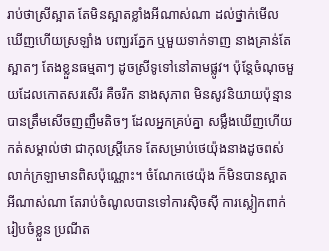រាប់ថាស្រីស្អាត តែមិនស្អាតខ្លាំងអីណាស់ណា ដល់ថ្នាក់មើលឃើញហើយស្រឡាំង បញ្ឃរភ្នែក ឬមួយទាក់ទាញ នាងគ្រាន់តែស្អាតៗ តែងខ្លួនធម្មតាៗ ដូចស្រីទូទៅនៅតាមផ្លូវ។ ប៉ុន្តែចំណុចមួយដែលកោតសរសើរ គឺចរឹក នាងសុភាព មិនសូវនិយាយប៉ុន្មាន បានត្រឹមសើចញញឹមតិចៗ ដែលអ្នកគ្រប់គ្នា សម្លឹងឃើញហើយកត់សម្គាល់ថា ជាកុលស្រ្ដីភេទ តែសម្រាប់ថេយ៉ុងនាងដូចពស់លាក់ក្រឡាមានពិសប៉ុណ្ណោះ។ ចំណែកថេយ៉ុង ក៏មិនបានស្អាតអីណាស់ណា តែរាប់ចំណូលបានទៅការសុិចសុី ការស្លៀកពាក់រៀបចំខ្លួន ប្រណីត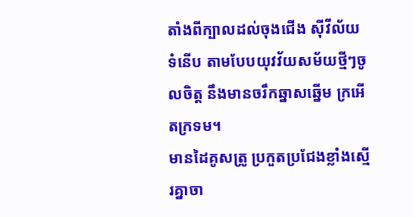តាំងពីក្បាលដល់ចុងជើង ស៊ីវីល័យ ទំនើប តាមបែបយុវវ័យសម័យថ្មីៗចូលចិត្ត នឹងមានចរឹកឆ្នាសឆ្នើម ក្រអើតក្រទម។
មានដៃគូសត្រូ ប្រកួតប្រជែងខ្លាំងស្មើរគ្នាចា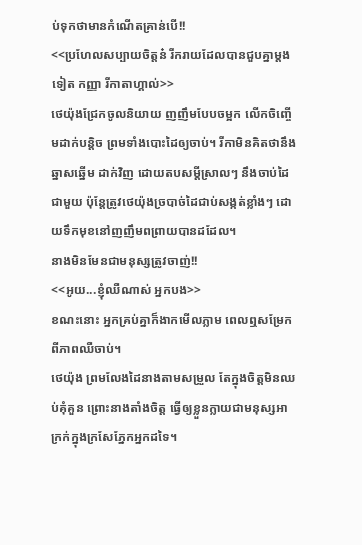ប់ទុកថាមានកំណើតគ្រាន់បើ!!
<<ប្រហែលសប្បាយចិត្តន៎ រីករាយដែលបានជួបគ្នាម្ដងទៀត កញ្ញា រីកាតាហ្គាល់>>
ថេយ៉ុងជ្រែកចូលនិយាយ ញញឹមបែបចម្អក លើកចិញ្ចើមដាក់បន្ដិច ព្រមទាំងបោះដៃឲ្យចាប់។ រីកាមិនគិតថានឹងឆ្នាសឆ្នើម ដាក់វិញ ដោយតបសម្ដីស្រាលៗ នឹងចាប់ដៃជាមួយ ប៉ុន្តែត្រូវថេយ៉ុងច្របាច់ដៃជាប់សង្កត់ខ្លាំងៗ ដោយទឹកមុខនៅញញឹមពព្រាយបានដដែល។
នាងមិនមែនជាមនុស្សត្រូវចាញ់!!
<<អូយ...ខ្ញុំឈឺណាស់ អ្នកបង>>
ខណះនោះ អ្នកគ្រប់គ្នាក៏ងាកមើលភ្លាម ពេលឮសម្រែកពីភាពឈឺចាប់។
ថេយ៉ុង ព្រមលែងដៃនាងតាមសម្រួល តែក្នុងចិត្តមិនឈប់គុំគួន ព្រោះនាងតាំងចិត្ត ធ្វើឲ្យខ្លួនក្លាយជាមនុស្សអាក្រក់ក្នុងក្រសែភ្នែកអ្នកដទៃ។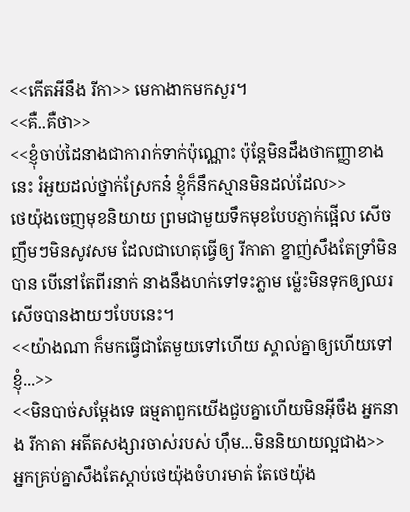<<កើតអីនឹង រីកា>> មេកាងាកមកសួរ។
<<គឺ..គឺថា>>
<<ខ្ញុំចាប់ដៃនាងជាការាក់ទាក់ប៉ុណ្ណោះ ប៉ុន្តែមិនដឹងថាកញ្ញាខាងនេះ រំអួយដល់ថ្នាក់ស្រែកន៎ ខ្ញុំក៏នឹកស្មានមិនដល់ដែល>>
ថេយ៉ុងចេញមុខនិយាយ ព្រមជាមួយទឹកមុខបែបភ្ញាក់ផ្អើល សើចញឹមៗមិនសូវសម ដែលជាហេតុធ្វើឲ្យ រីកាតា ខ្នាញ់សឹងតែទ្រាំមិនបាន បើនៅតែពីរនាក់ នាងនឹងហក់ទៅទះភ្លាម ម្ល៉េះមិនទុកឲ្យឈរសើចបានងាយៗបែបនេះ។
<<យ៉ាងណា ក៏មកធ្វើជាតែមួយទៅហើយ ស្គាល់គ្នាឲ្យហើយទៅ ខ្ញុំ...>>
<<មិនបាច់សម្ដែងទេ ធម្មតាពួកយើងជួបគ្នាហើយមិនអ៊ីចឹង អ្នកនាង រីកាតា អតីតសង្សារចាស់របស់ ហុឹម...មិននិយាយល្អជាង>>
អ្នកគ្រប់គ្នាសឹងតែស្ដាប់ថេយ៉ុងចំហរមាត់ តែថេយ៉ុង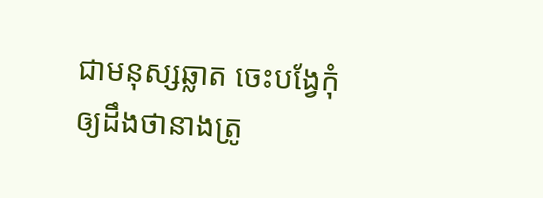ជាមនុស្សឆ្លាត ចេះបង្វែកុំឲ្យដឹងថានាងត្រូ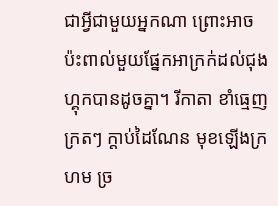ជាអ្វីជាមួយអ្នកណា ព្រោះអាចប៉ះពាល់មួយផ្នែកអាក្រក់ដល់ជុងហ្គុកបានដូចគ្នា។ រីកាតា ខាំធ្មេញក្រតៗ ក្ដាប់ដៃណែន មុខឡើងក្រហម ច្រ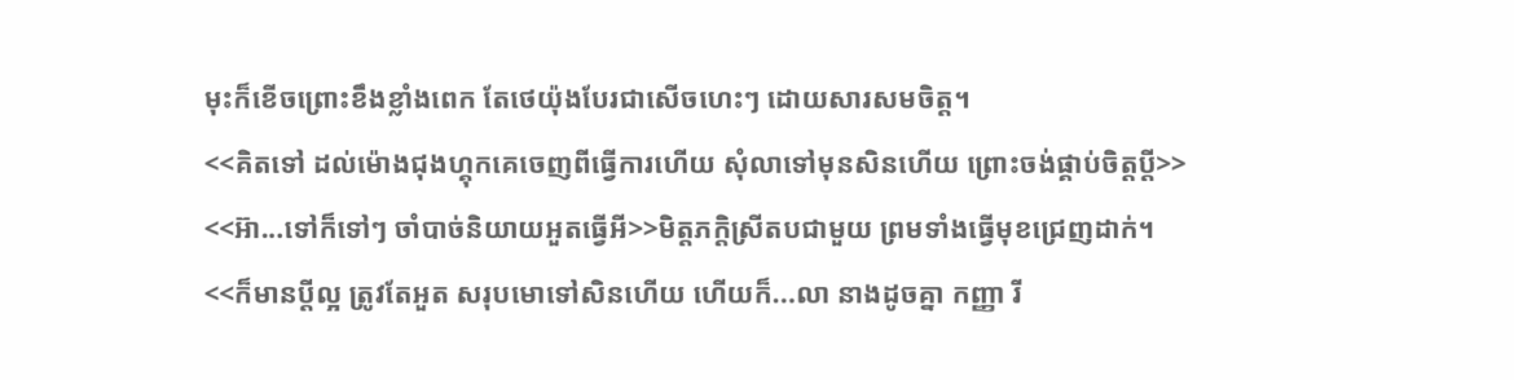មុះក៏ខើចព្រោះខឹងខ្លាំងពេក តែថេយ៉ុងបែរជាសើចហេះៗ ដោយសារសមចិត្ត។
<<គិតទៅ ដល់ម៉ោងជុងហ្គុកគេចេញពីធ្វើការហើយ សុំលាទៅមុនសិនហើយ ព្រោះចង់ផ្គាប់ចិត្តប្ដី>>
<<អ៊ា...ទៅក៏ទៅៗ ចាំបាច់និយាយអួតធ្វើអី>>មិត្តភក្តិស្រីតបជាមួយ ព្រមទាំងធ្វើមុខជ្រេញដាក់។
<<ក៏មានប្ដីល្អ ត្រូវតែអួត សរុបមោទៅសិនហើយ ហើយក៏...លា នាងដូចគ្នា កញ្ញា រី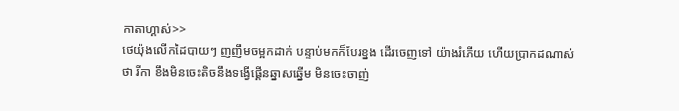កាតាហ្គាស់>>
ថេយ៉ុងលើកដៃបាយៗ ញញឹមចម្អកដាក់ បន្ទាប់មកក៏បែរខ្នង ដើរចេញទៅ យ៉ាងរំភើយ ហើយប្រាកដណាស់ ថា រីកា ខឹងមិនចេះតិចនឹងទង្វើផ្គើនឆ្នាសឆ្នើម មិនចេះចាញ់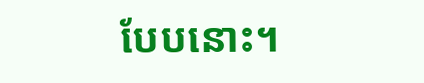បែបនោះ។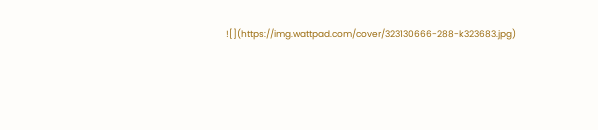![](https://img.wattpad.com/cover/323130666-288-k323683.jpg)